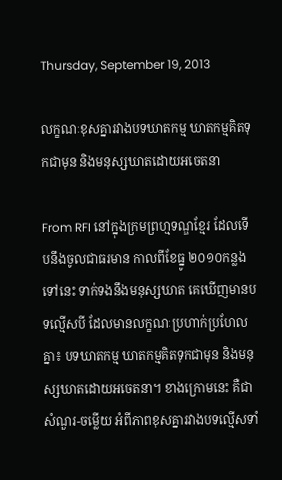Thursday, September 19, 2013

លក្ខណៈខុសគ្នារវាងបទឃាតកម្ម ឃាតកម្មគិតទុកជាមុន និងមនុស្សឃាតដោយអចេតនា

From RFI នៅក្នុងក្រមព្រហ្មទណ្ឌខ្មែរ ដែលទើបនឹងចូលជាធរមាន កាលពីខែធ្នូ ២០១០កន្លងទៅនេះ ទាក់ទងនឹងមនុស្សឃាត គេឃើញមានបទល្មើសបី ដែលមានលក្ខណៈប្រហាក់ប្រហែលគ្នា៖ បទឃាតកម្ម ឃាតកម្មគិតទុកជាមុន និងមនុស្សឃាតដោយអចេតនា។ ខាងក្រោមនេះ គឺជាសំណួរ-ចម្លើយ អំពីភាពខុសគ្នារវាងបទល្មើសទាំ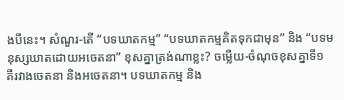ងបីនេះ។ សំណួរ-តើ “បទឃាតកម្ម” “បទឃាតកម្មគិតទុកជាមុន” និង “បទមនុស្សឃាតដោយអចេតនា” ខុសគ្នាត្រង់ណាខ្លះ? ចម្លើយ-ចំណុចខុសគ្នាទី១ គឺរវាងចេតនា និងអចេតនា។ បទឃាតកម្ម និង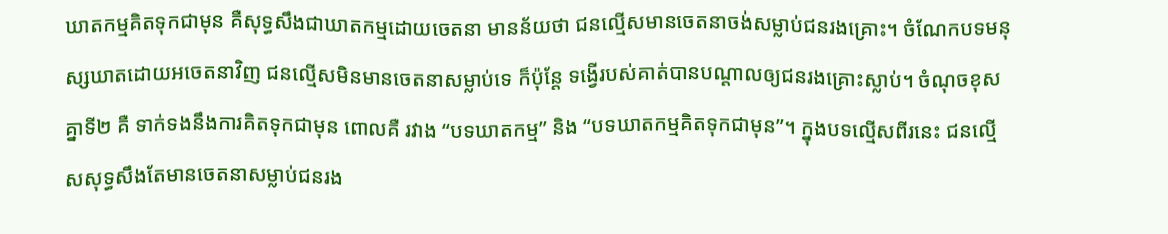ឃាតកម្មគិតទុកជាមុន គឺសុទ្ធសឹងជាឃាតកម្មដោយចេតនា មានន័យថា ជនល្មើសមានចេតនាចង់សម្លាប់ជនរងគ្រោះ។ ចំណែកបទមនុស្សឃាតដោយអចេតនាវិញ ជនល្មើសមិនមានចេតនាសម្លាប់ទេ ក៏ប៉ុន្តែ ទង្វើរបស់គាត់បានបណ្តាលឲ្យជនរងគ្រោះស្លាប់។ ចំណុចខុសគ្នាទី២ គឺ ទាក់ទងនឹងការគិតទុកជាមុន ពោលគឺ រវាង “បទឃាតកម្ម” និង “បទឃាតកម្មគិតទុកជាមុន”។ ក្នុងបទល្មើសពីរនេះ ជនល្មើសសុទ្ធសឹងតែមានចេតនាសម្លាប់ជនរង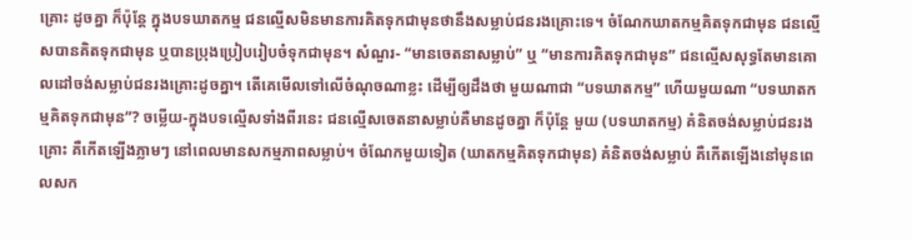គ្រោះ ដូចគ្នា ក៏ប៉ុន្តែ ក្នុងបទឃាតកម្ម ជនល្មើសមិនមានការគិតទុកជាមុនថានឹងសម្លាប់ជនរងគ្រោះទេ។ ចំណែកឃាតកម្មគិតទុកជាមុន ជនល្មើសបានគិតទុកជាមុន ឬបានប្រុងប្រៀបរៀបចំទុកជាមុន។ សំណួរ- “មានចេតនាសម្លាប់” ឬ “មានការគិតទុកជាមុន” ជនល្មើសសុទ្ធតែមានគោលដៅចង់សម្លាប់ជនរងគ្រោះដូចគ្នា។ តើគេមើលទៅលើចំណុចណាខ្លះ ដើម្បីឲ្យដឹងថា មួយណាជា “បទឃាតកម្ម” ហើយមួយណា “បទឃាតកម្មគិតទុកជាមុន”? ចម្លើយ-ក្នុងបទល្មើសទាំងពីរនេះ ជនល្មើសចេតនាសម្លាប់គឺមានដូចគ្នា ក៏ប៉ុន្តែ មួយ (បទឃាតកម្ម) គំនិតចង់សម្លាប់ជនរងគ្រោះ គឺកើតឡើងភ្លាមៗ នៅពេលមានសកម្មភាពសម្លាប់។ ចំណែកមួយទៀត (ឃាតកម្មគិតទុកជាមុន) គំនិតចង់សម្លាប់ គឺកើតឡើងនៅមុនពេលសក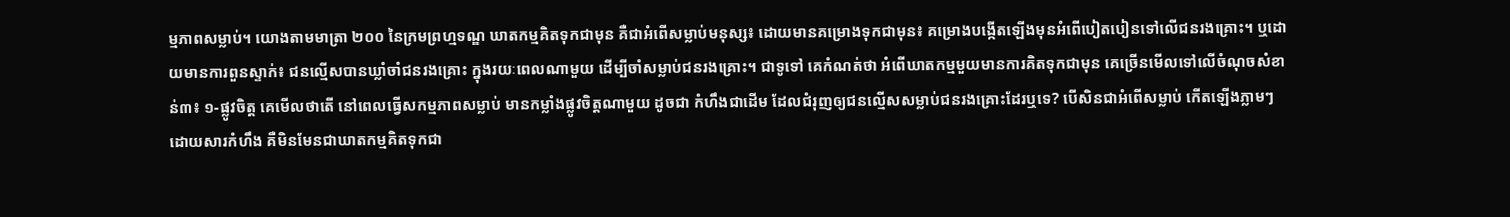ម្មភាពសម្លាប់។ យោងតាមមាត្រា ២០០ នៃក្រមព្រហ្មទណ្ឌ ឃាតកម្មគិតទុកជាមុន គឺជាអំពើសម្លាប់មនុស្ស៖ ដោយមានគម្រោងទុកជាមុន៖ គម្រោងបង្កើតឡើងមុនអំពើបៀតបៀនទៅលើជនរងគ្រោះ។ ឬដោយមានការពួនស្ទាក់៖ ជនល្មើសបានឃ្លាំចាំជនរងគ្រោះ ក្នុងរយៈពេលណាមួយ ដើម្បីចាំសម្លាប់ជនរងគ្រោះ។ ជាទូទៅ គេកំណត់ថា អំពើឃាតកម្មមួយមានការគិតទុកជាមុន គេច្រើនមើលទៅលើចំណុចសំខាន់៣៖ ១-ផ្លូវចិត្ត គេមើលថាតើ នៅពេលធ្វើសកម្មភាពសម្លាប់ មានកម្លាំងផ្លូវចិត្តណាមួយ ដូចជា កំហឹងជាដើម ដែលជំរុញឲ្យជនល្មើសសម្លាប់ជនរងគ្រោះដែរឬទេ? បើសិនជាអំពើសម្លាប់ កើតឡើងភ្លាមៗ ដោយសារកំហឹង គឺមិនមែនជាឃាតកម្មគិតទុកជា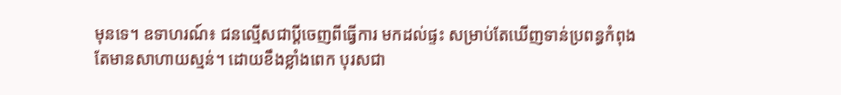មុនទេ។ ឧទាហរណ៍៖ ជនល្មើសជាប្តីចេញពីធ្វើការ មកដល់ផ្ទះ សម្រាប់តែឃើញទាន់ប្រពន្ធកំពុងតែមានសាហាយស្មន់។ ដោយខឹងខ្លាំងពេក បុរសជា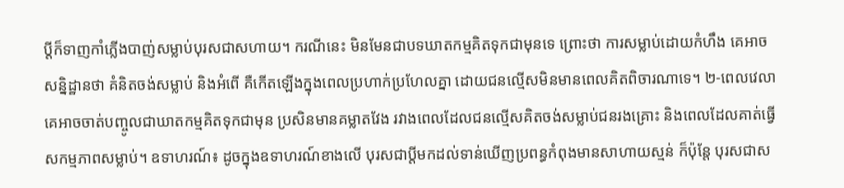ប្តីក៏ទាញកាំភ្លើងបាញ់សម្លាប់បុរសជាសហាយ។ ករណីនេះ មិនមែនជាបទឃាតកម្មគិតទុកជាមុនទេ ព្រោះថា ការសម្លាប់ដោយកំហឹង គេអាចសន្និដ្ឋានថា គំនិតចង់សម្លាប់ និងអំពើ គឺកើតឡើងក្នុងពេលប្រហាក់ប្រហែលគ្នា ដោយជនល្មើសមិនមានពេលគិតពិចារណាទេ។ ២-ពេលវេលា គេអាចចាត់បញ្ចូលជាឃាតកម្មគិតទុកជាមុន ប្រសិនមានគម្លាតវែង រវាងពេលដែលជនល្មើសគិតចង់សម្លាប់ជនរងគ្រោះ និងពេលដែលគាត់ធ្វើសកម្មភាពសម្លាប់។ ឧទាហរណ៍៖ ដូចក្នុងឧទាហរណ៍ខាងលើ បុរសជាប្តីមកដល់ទាន់ឃើញប្រពន្ធកំពុងមានសាហាយស្មន់ ក៏ប៉ុន្តែ បុរសជាស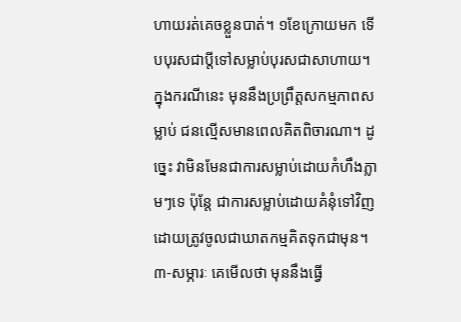ហាយរត់គេចខ្លួនបាត់។ ១ខែក្រោយមក ទើបបុរសជាប្តីទៅសម្លាប់បុរសជាសាហាយ។ ក្នុងករណីនេះ មុននឹងប្រព្រឹត្តសកម្មភាពសម្លាប់ ជនល្មើសមានពេលគិតពិចារណា។ ដូច្នេះ វាមិនមែនជាការសម្លាប់ដោយកំហឹងភ្លាមៗទេ ប៉ុន្តែ ជាការសម្លាប់ដោយគំនុំទៅវិញ ដោយត្រូវចូលជាឃាតកម្មគិតទុកជាមុន។ ៣-សម្ភារៈ គេមើលថា មុននឹងធ្វើ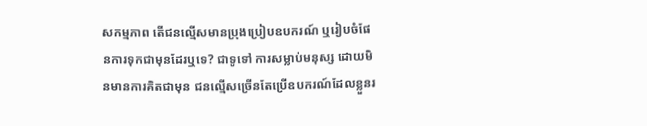សកម្មភាព តើជនល្មើសមានប្រុងប្រៀបឧបករណ៍ ឬរៀបចំផែនការទុកជាមុនដែរឬទេ? ជាទូទៅ ការសម្លាប់មនុស្ស ដោយមិនមានការគិតជាមុន ជនល្មើសច្រើនតែប្រើឧបករណ៍ដែលខ្លួនរ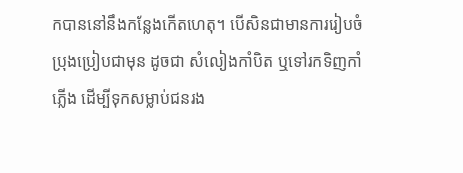កបាននៅនឹងកន្លែងកើតហេតុ។ បើសិនជាមានការរៀបចំប្រុងប្រៀបជាមុន ដូចជា សំលៀងកាំបិត ឬទៅរកទិញកាំភ្លើង ដើម្បីទុកសម្លាប់ជនរង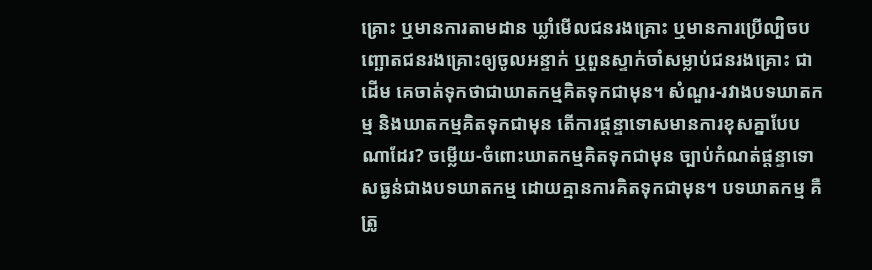គ្រោះ ឬមានការតាមដាន ឃ្លាំមើលជនរងគ្រោះ ឬមានការប្រើល្បិចបញ្ឆោតជនរងគ្រោះឲ្យចូលអន្ទាក់ ឬពួនស្ទាក់ចាំសម្លាប់ជនរងគ្រោះ ជាដើម គេចាត់ទុកថាជាឃាតកម្មគិតទុកជាមុន។ សំណួរ-រវាងបទឃាតកម្ម និងឃាតកម្មគិតទុកជាមុន តើការផ្តន្ទាទោសមានការខុសគ្នាបែបណាដែរ? ចម្លើយ-ចំពោះឃាតកម្មគិតទុកជាមុន ច្បាប់កំណត់ផ្តន្ទាទោសធ្ងន់ជាងបទឃាតកម្ម ដោយគ្មានការគិតទុកជាមុន។ បទឃាតកម្ម គឺត្រូ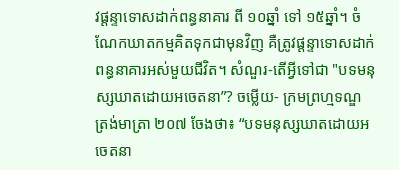វផ្តន្ទាទោសដាក់ពន្ធនាគារ ពី ១០ឆ្នាំ ទៅ ១៥ឆ្នាំ។ ចំណែកឃាតកម្មគិតទុកជាមុនវិញ គឺត្រូវផ្តន្ទាទោសដាក់ពន្ធនាគារអស់មួយជីវិត។ សំណួរ-តើអ្វីទៅជា "បទមនុស្សឃាតដោយអចេតនា”? ចម្លើយ- ក្រមព្រហ្មទណ្ឌ ត្រង់មាត្រា ២០៧ ចែងថា៖ “បទមនុស្សឃាតដោយអចេតនា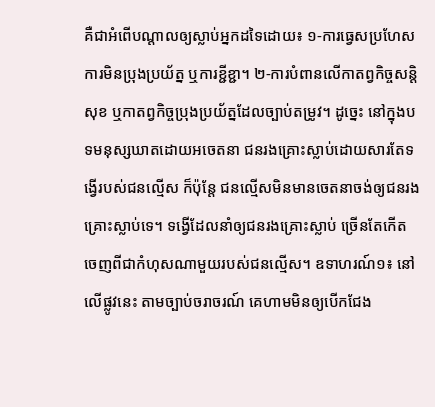គឺជាអំពើបណ្តាលឲ្យស្លាប់អ្នកដទៃដោយ៖ ១-ការធ្វេសប្រហែស ការមិនប្រុងប្រយ័ត្ន ឬការខ្ជីខ្ជា។ ២-ការបំពានលើកាតព្វកិច្ចសន្តិសុខ ឬកាតព្វកិច្ចប្រុងប្រយ័ត្នដែលច្បាប់តម្រូវ។ ដូច្នេះ នៅក្នុងបទមនុស្សឃាតដោយអចេតនា ជនរងគ្រោះស្លាប់ដោយសារតែទង្វើរបស់ជនល្មើស ក៏ប៉ុន្តែ ជនល្មើសមិនមានចេតនាចង់ឲ្យជនរងគ្រោះស្លាប់ទេ។ ទង្វើដែលនាំឲ្យជនរងគ្រោះស្លាប់ ច្រើនតែកើតចេញពីជាកំហុសណាមួយរបស់ជនល្មើស។ ឧទាហរណ៍១៖ នៅលើផ្លូវនេះ តាមច្បាប់ចរាចរណ៍ គេហាមមិនឲ្យបើកជែង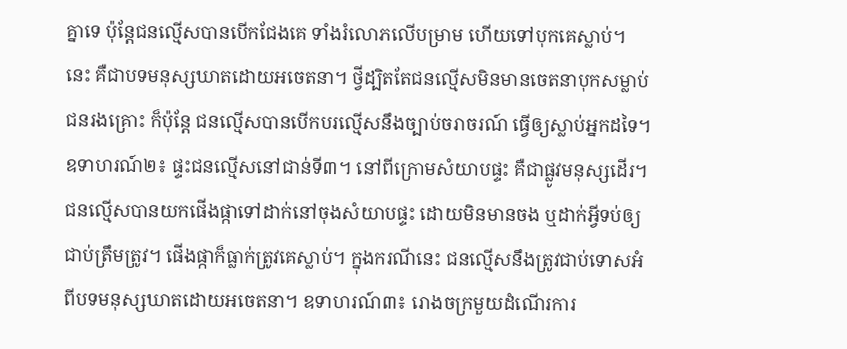គ្នាទេ ប៉ុន្តែជនល្មើសបានបើកជែងគេ ទាំងរំលោភលើបម្រាម ហើយទៅបុកគេស្លាប់។ នេះ គឺជាបទមនុស្សឃាតដោយអចេតនា។ ថ្វីដ្បិតតែជនល្មើសមិនមានចេតនាបុកសម្លាប់ជនរងគ្រោះ ក៏ប៉ុន្តែ ជនល្មើសបានបើកបរល្មើសនឹងច្បាប់ចរាចរណ៍ ធ្វើឲ្យស្លាប់អ្នកដទៃ។ ឧទាហរណ៍២៖ ផ្ទះជនល្មើសនៅជាន់ទី៣។ នៅពីក្រោមសំយាបផ្ទះ គឺជាផ្លូវមនុស្សដើរ។ ជនល្មើសបានយកផើងផ្កាទៅដាក់នៅចុងសំយាបផ្ទះ ដោយមិនមានចង ឬដាក់អ្វីទប់ឲ្យជាប់ត្រឹមត្រូវ។ ផើងផ្កាក៏ធ្លាក់ត្រូវគេស្លាប់។ ក្នុងករណីនេះ ជនល្មើសនឹងត្រូវជាប់ទោសអំពីបទមនុស្សឃាតដោយអចេតនា។ ឧទាហរណ៍៣៖ រោងចក្រមួយដំណើរការ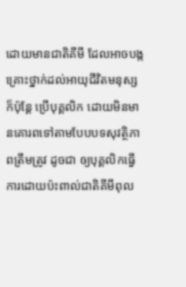ដោយមានជាតិគីមី ដែលអាចបង្កគ្រោះថ្នាក់ដល់អាយុជីវិតមនុស្ស ក៏ប៉ុន្តែ ប្រើបុគ្គលិក ដោយមិនមានគោរពទៅតាមបែបបទសុវត្ថិភាពត្រឹមត្រូវ ដូចជា ឲ្យបុគ្គលិកធ្វើការដោយប៉ះពាល់ជាតិគីមីពុល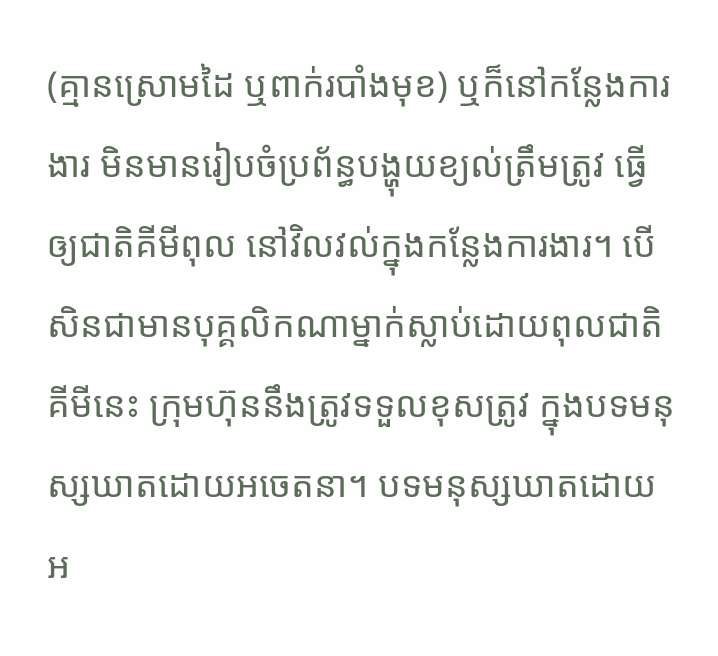(គ្មានស្រោមដៃ ឬពាក់របាំងមុខ) ឬក៏នៅកន្លែងការងារ មិនមានរៀបចំប្រព័ន្ធបង្ហុយខ្យល់ត្រឹមត្រូវ ធ្វើឲ្យជាតិគីមីពុល នៅវិលវល់ក្នុងកន្លែងការងារ។ បើសិនជាមានបុគ្គលិកណាម្នាក់ស្លាប់ដោយពុលជាតិគីមីនេះ ក្រុមហ៊ុននឹងត្រូវទទួលខុសត្រូវ ក្នុងបទមនុស្សឃាតដោយអចេតនា។ បទមនុស្សឃាតដោយអ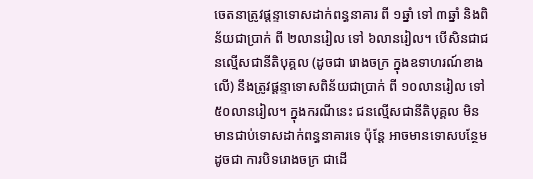ចេតនាត្រូវផ្តន្ទាទោសដាក់ពន្ធនាគារ ពី ១ឆ្នាំ ទៅ ៣ឆ្នាំ និងពិន័យជាប្រាក់ ពី ២លានរៀល ទៅ ៦លានរៀល។ បើសិនជាជនល្មើសជានីតិបុគ្គល (ដូចជា រោងចក្រ ក្នុងឧទាហរណ៍ខាងលើ) នឹងត្រូវផ្តន្ទាទោសពិន័យជាប្រាក់ ពី ១០លានរៀល ទៅ ៥០លានរៀល។ ក្នុងករណីនេះ ជនល្មើសជានីតិបុគ្គល មិនមានជាប់ទោសដាក់ពន្ធនាគារទេ ប៉ុន្តែ អាចមានទោសបន្ថែម ដូចជា ការបិទរោងចក្រ ជាដើ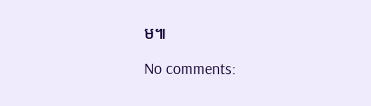ម៕

No comments: